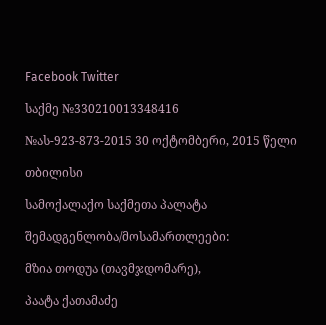Facebook Twitter

საქმე №330210013348416

№ას-923-873-2015 30 ოქტომბერი, 2015 წელი

თბილისი

სამოქალაქო საქმეთა პალატა

შემადგენლობა/მოსამართლეები:

მზია თოდუა (თავმჯდომარე),

პაატა ქათამაძე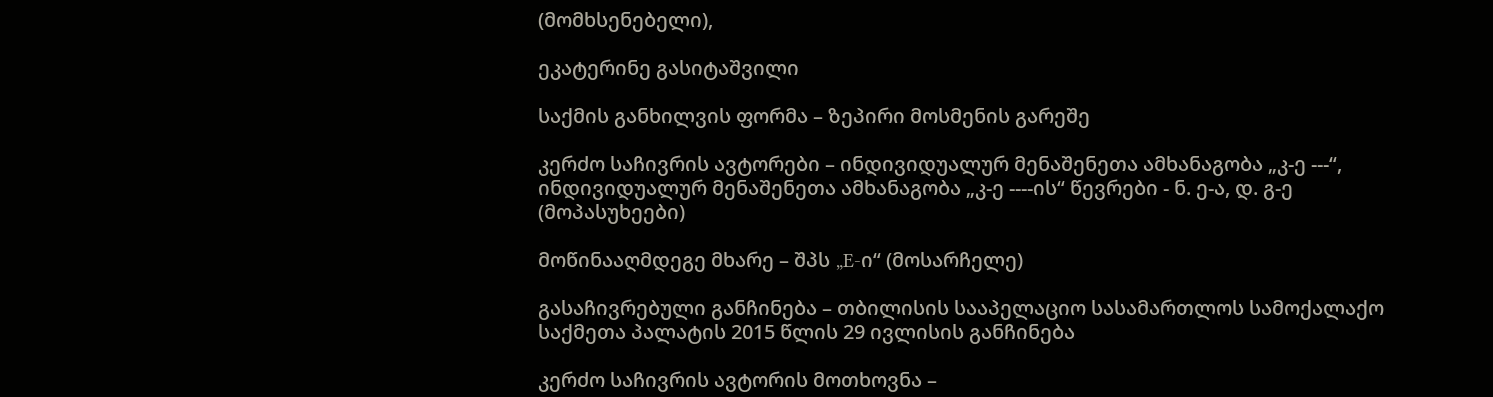(მომხსენებელი),

ეკატერინე გასიტაშვილი

საქმის განხილვის ფორმა – ზეპირი მოსმენის გარეშე

კერძო საჩივრის ავტორები – ინდივიდუალურ მენაშენეთა ამხანაგობა „კ-ე ---“, ინდივიდუალურ მენაშენეთა ამხანაგობა „კ-ე ----ის“ წევრები - ნ. ე-ა, დ. გ-ე (მოპასუხეები)

მოწინააღმდეგე მხარე – შპს „E-ი“ (მოსარჩელე)

გასაჩივრებული განჩინება – თბილისის სააპელაციო სასამართლოს სამოქალაქო საქმეთა პალატის 2015 წლის 29 ივლისის განჩინება

კერძო საჩივრის ავტორის მოთხოვნა –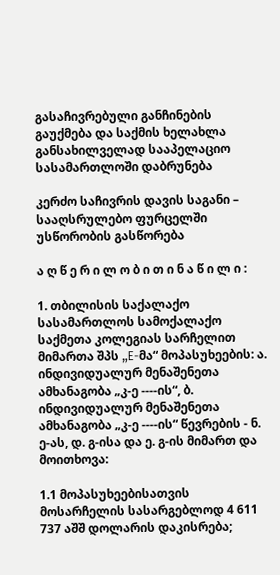გასაჩივრებული განჩინების გაუქმება და საქმის ხელახლა განსახილველად სააპელაციო სასამართლოში დაბრუნება

კერძო საჩივრის დავის საგანი – სააღსრულებო ფურცელში უსწორობის გასწორება

ა ღ წ ე რ ი ლ ო ბ ი თ ი ნ ა წ ი ლ ი :

1. თბილისის საქალაქო სასამართლოს სამოქალაქო საქმეთა კოლეგიას სარჩელით მიმართა შპს „E-მა“ მოპასუხეების: ა. ინდივიდუალურ მენაშენეთა ამხანაგობა „კ-ე ----ის“, ბ. ინდივიდუალურ მენაშენეთა ამხანაგობა „კ-ე ----ის“ წევრების - ნ. ე-ას, დ. გ-ისა და ე. გ-ის მიმართ და მოითხოვა:

1.1 მოპასუხეებისათვის მოსარჩელის სასარგებლოდ 4 611 737 აშშ დოლარის დაკისრება;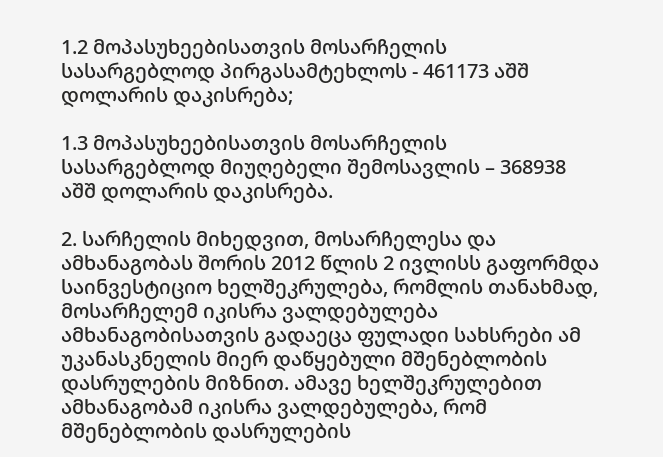1.2 მოპასუხეებისათვის მოსარჩელის სასარგებლოდ პირგასამტეხლოს - 461173 აშშ დოლარის დაკისრება;

1.3 მოპასუხეებისათვის მოსარჩელის სასარგებლოდ მიუღებელი შემოსავლის – 368938 აშშ დოლარის დაკისრება.

2. სარჩელის მიხედვით, მოსარჩელესა და ამხანაგობას შორის 2012 წლის 2 ივლისს გაფორმდა საინვესტიციო ხელშეკრულება, რომლის თანახმად, მოსარჩელემ იკისრა ვალდებულება ამხანაგობისათვის გადაეცა ფულადი სახსრები ამ უკანასკნელის მიერ დაწყებული მშენებლობის დასრულების მიზნით. ამავე ხელშეკრულებით ამხანაგობამ იკისრა ვალდებულება, რომ მშენებლობის დასრულების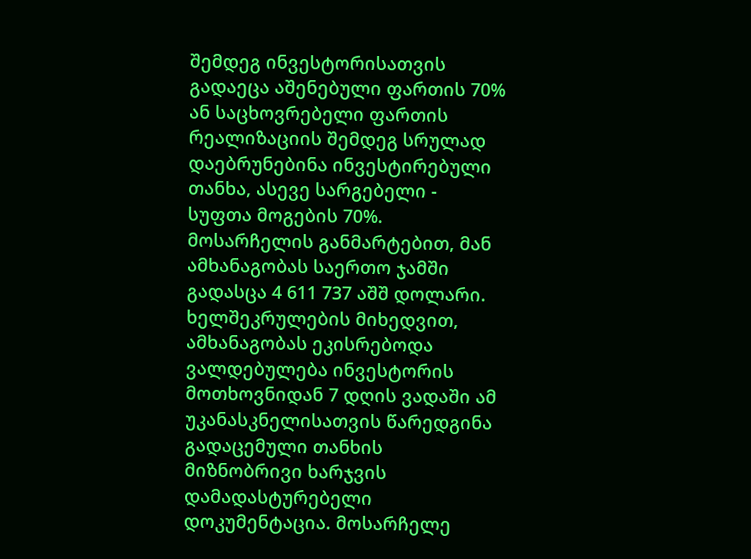შემდეგ ინვესტორისათვის გადაეცა აშენებული ფართის 70% ან საცხოვრებელი ფართის რეალიზაციის შემდეგ სრულად დაებრუნებინა ინვესტირებული თანხა, ასევე სარგებელი - სუფთა მოგების 70%. მოსარჩელის განმარტებით, მან ამხანაგობას საერთო ჯამში გადასცა 4 611 737 აშშ დოლარი. ხელშეკრულების მიხედვით, ამხანაგობას ეკისრებოდა ვალდებულება ინვესტორის მოთხოვნიდან 7 დღის ვადაში ამ უკანასკნელისათვის წარედგინა გადაცემული თანხის მიზნობრივი ხარჯვის დამადასტურებელი დოკუმენტაცია. მოსარჩელე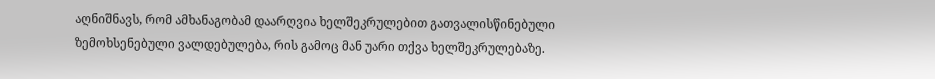აღნიშნავს, რომ ამხანაგობამ დაარღვია ხელშეკრულებით გათვალისწინებული ზემოხსენებული ვალდებულება, რის გამოც მან უარი თქვა ხელშეკრულებაზე.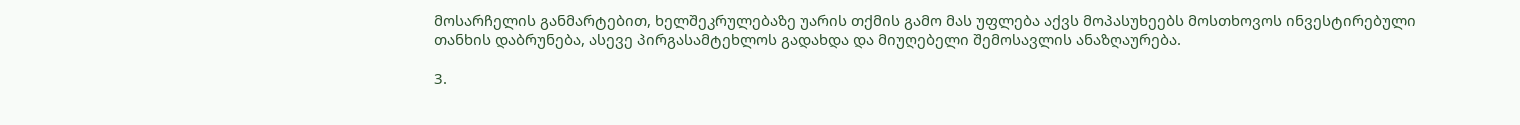მოსარჩელის განმარტებით, ხელშეკრულებაზე უარის თქმის გამო მას უფლება აქვს მოპასუხეებს მოსთხოვოს ინვესტირებული თანხის დაბრუნება, ასევე პირგასამტეხლოს გადახდა და მიუღებელი შემოსავლის ანაზღაურება.

3.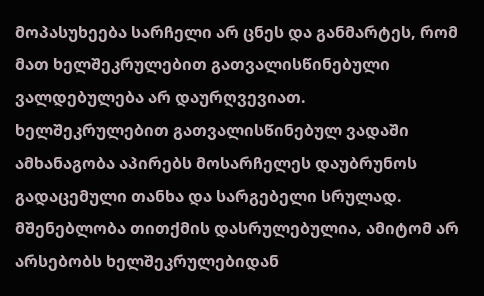მოპასუხეება სარჩელი არ ცნეს და განმარტეს, რომ მათ ხელშეკრულებით გათვალისწინებული ვალდებულება არ დაურღვევიათ. ხელშეკრულებით გათვალისწინებულ ვადაში ამხანაგობა აპირებს მოსარჩელეს დაუბრუნოს გადაცემული თანხა და სარგებელი სრულად. მშენებლობა თითქმის დასრულებულია, ამიტომ არ არსებობს ხელშეკრულებიდან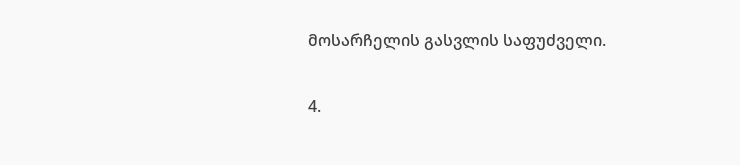მოსარჩელის გასვლის საფუძველი.

4.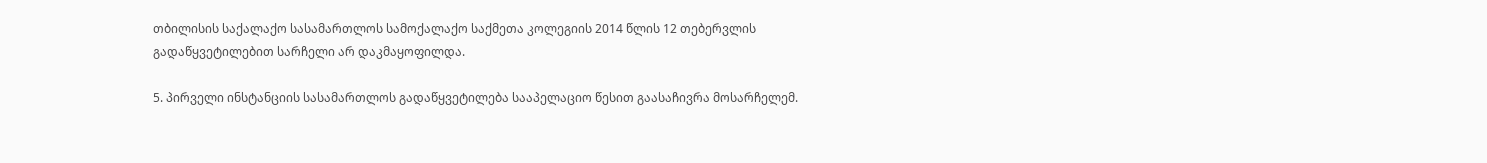თბილისის საქალაქო სასამართლოს სამოქალაქო საქმეთა კოლეგიის 2014 წლის 12 თებერვლის გადაწყვეტილებით სარჩელი არ დაკმაყოფილდა.

5. პირველი ინსტანციის სასამართლოს გადაწყვეტილება სააპელაციო წესით გაასაჩივრა მოსარჩელემ.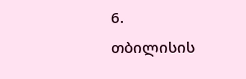6. თბილისის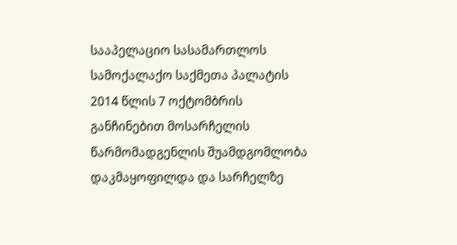სააპელაციო სასამართლოს სამოქალაქო საქმეთა პალატის 2014 წლის 7 ოქტომბრის განჩინებით მოსარჩელის წარმომადგენლის შუამდგომლობა დაკმაყოფილდა და სარჩელზე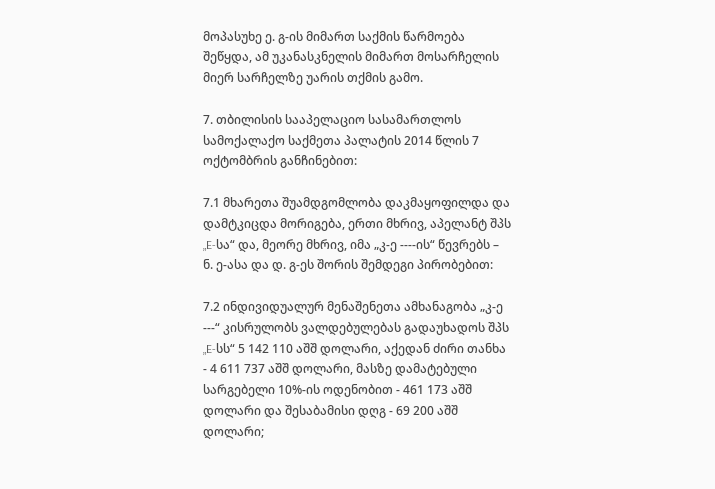მოპასუხე ე. გ-ის მიმართ საქმის წარმოება შეწყდა, ამ უკანასკნელის მიმართ მოსარჩელის მიერ სარჩელზე უარის თქმის გამო.

7. თბილისის სააპელაციო სასამართლოს სამოქალაქო საქმეთა პალატის 2014 წლის 7 ოქტომბრის განჩინებით:

7.1 მხარეთა შუამდგომლობა დაკმაყოფილდა და დამტკიცდა მორიგება, ერთი მხრივ, აპელანტ შპს „E-სა“ და, მეორე მხრივ, იმა „კ-ე ----ის“ წევრებს – ნ. ე-ასა და დ. გ-ეს შორის შემდეგი პირობებით:

7.2 ინდივიდუალურ მენაშენეთა ამხანაგობა „კ-ე ---“ კისრულობს ვალდებულებას გადაუხადოს შპს „E-სს“ 5 142 110 აშშ დოლარი, აქედან ძირი თანხა - 4 611 737 აშშ დოლარი, მასზე დამატებული სარგებელი 10%-ის ოდენობით - 461 173 აშშ დოლარი და შესაბამისი დღგ - 69 200 აშშ დოლარი;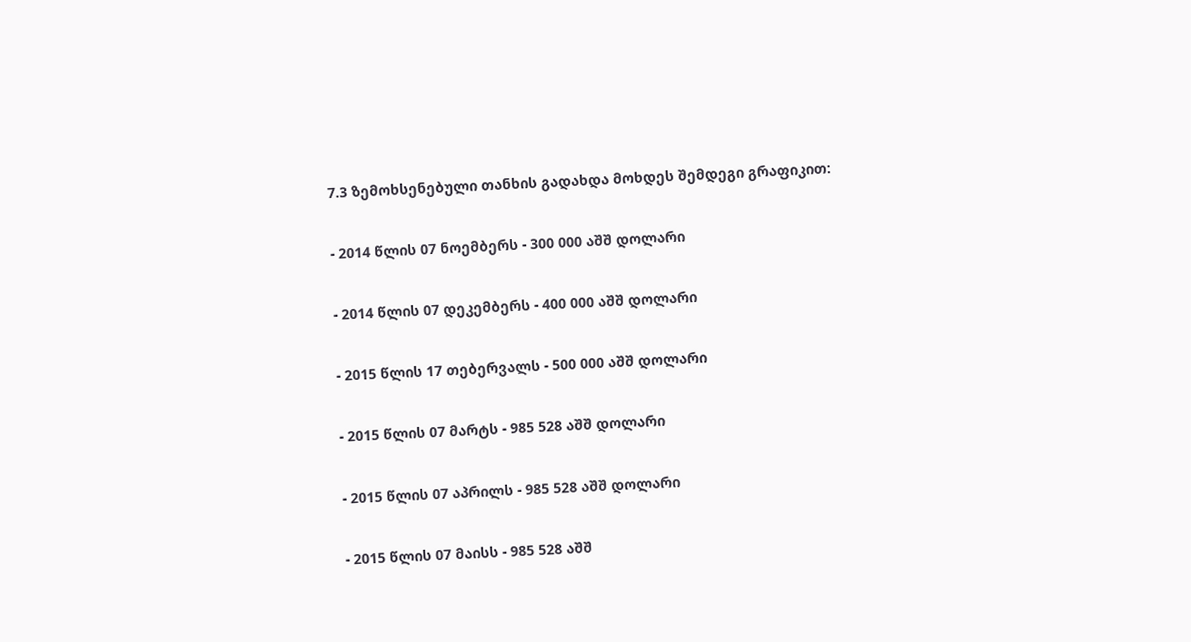7.3 ზემოხსენებული თანხის გადახდა მოხდეს შემდეგი გრაფიკით:

- 2014 წლის 07 ნოემბერს - 300 000 აშშ დოლარი

- 2014 წლის 07 დეკემბერს - 400 000 აშშ დოლარი

- 2015 წლის 17 თებერვალს - 500 000 აშშ დოლარი

- 2015 წლის 07 მარტს - 985 528 აშშ დოლარი

- 2015 წლის 07 აპრილს - 985 528 აშშ დოლარი

- 2015 წლის 07 მაისს - 985 528 აშშ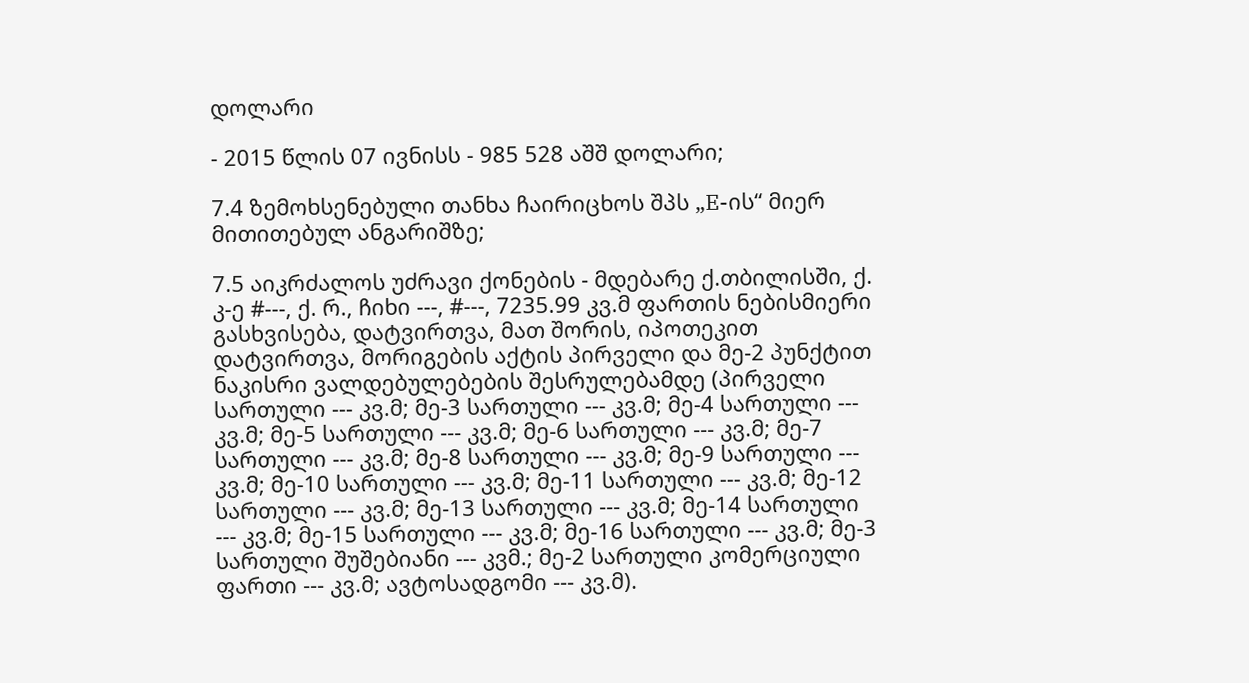დოლარი

- 2015 წლის 07 ივნისს - 985 528 აშშ დოლარი;

7.4 ზემოხსენებული თანხა ჩაირიცხოს შპს „E-ის“ მიერ მითითებულ ანგარიშზე;

7.5 აიკრძალოს უძრავი ქონების - მდებარე ქ.თბილისში, ქ. კ-ე #---, ქ. რ., ჩიხი ---, #---, 7235.99 კვ.მ ფართის ნებისმიერი გასხვისება, დატვირთვა, მათ შორის, იპოთეკით დატვირთვა, მორიგების აქტის პირველი და მე-2 პუნქტით ნაკისრი ვალდებულებების შესრულებამდე (პირველი სართული --- კვ.მ; მე-3 სართული --- კვ.მ; მე-4 სართული --- კვ.მ; მე-5 სართული --- კვ.მ; მე-6 სართული --- კვ.მ; მე-7 სართული --- კვ.მ; მე-8 სართული --- კვ.მ; მე-9 სართული --- კვ.მ; მე-10 სართული --- კვ.მ; მე-11 სართული --- კვ.მ; მე-12 სართული --- კვ.მ; მე-13 სართული --- კვ.მ; მე-14 სართული --- კვ.მ; მე-15 სართული --- კვ.მ; მე-16 სართული --- კვ.მ; მე-3 სართული შუშებიანი --- კვმ.; მე-2 სართული კომერციული ფართი --- კვ.მ; ავტოსადგომი --- კვ.მ).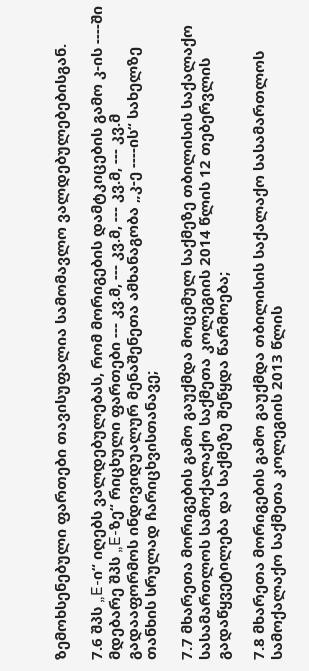ზემოხსენებული ფართები თავისუფალია სამომავლო ვალდებულებებისგან.

7.6 შპს „E-ი“ იღებს ვალდებულებას, რომ მორიგების დამტკიცების გამო კ-ის ----ში მდებარე შპს „E-ზე“ რიცხული ფართები --- კვ.მ, --- კვ.მ, --- კვ.მ, --- კვ.მ გადააფორმოს ინდივიდუალურ მენაშენეთა ამხანაგობა „კ-ე ----ის“ სახელზე თანხის სრულად ჩარიცხვისთანავე;

7.7 მხარეთა მორიგების გამო გაუქმდა მოცემულ საქმეზე თბილისის საქალაქო სასამართლოს სამოქალაქო საქმეთა კოლეგიის 2014 წლის 12 თებერვლის გადაწყვეტილება და საქმეზე შეწყდა წარმოება;

7.8 მხარეთა მორიგების გამო გაუქმდა თბილისის საქალაქო სასამართლოს სამოქალაქო საქმეთა კოლეგიის 2013 წლის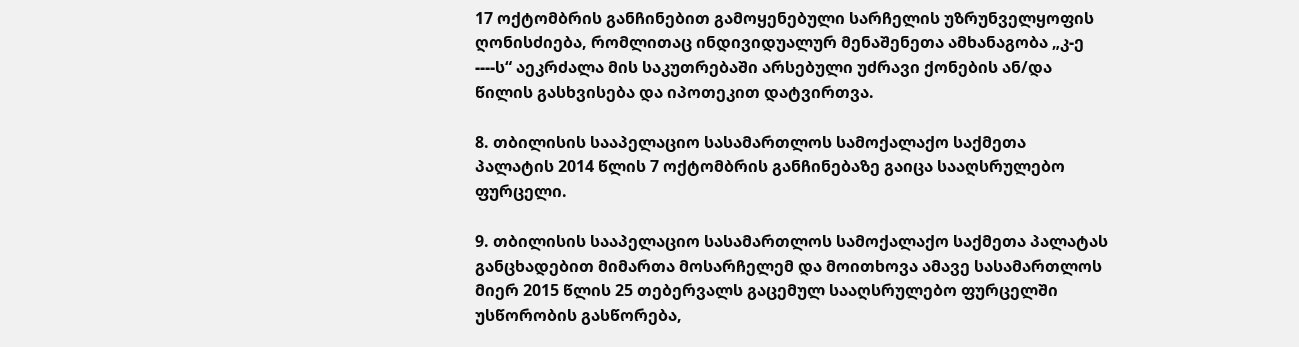17 ოქტომბრის განჩინებით გამოყენებული სარჩელის უზრუნველყოფის ღონისძიება, რომლითაც ინდივიდუალურ მენაშენეთა ამხანაგობა „კ-ე ----ს“ აეკრძალა მის საკუთრებაში არსებული უძრავი ქონების ან/და წილის გასხვისება და იპოთეკით დატვირთვა.

8. თბილისის სააპელაციო სასამართლოს სამოქალაქო საქმეთა პალატის 2014 წლის 7 ოქტომბრის განჩინებაზე გაიცა სააღსრულებო ფურცელი.

9. თბილისის სააპელაციო სასამართლოს სამოქალაქო საქმეთა პალატას განცხადებით მიმართა მოსარჩელემ და მოითხოვა ამავე სასამართლოს მიერ 2015 წლის 25 თებერვალს გაცემულ სააღსრულებო ფურცელში უსწორობის გასწორება,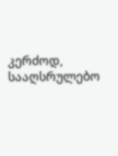კერძოდ, სააღსრულებო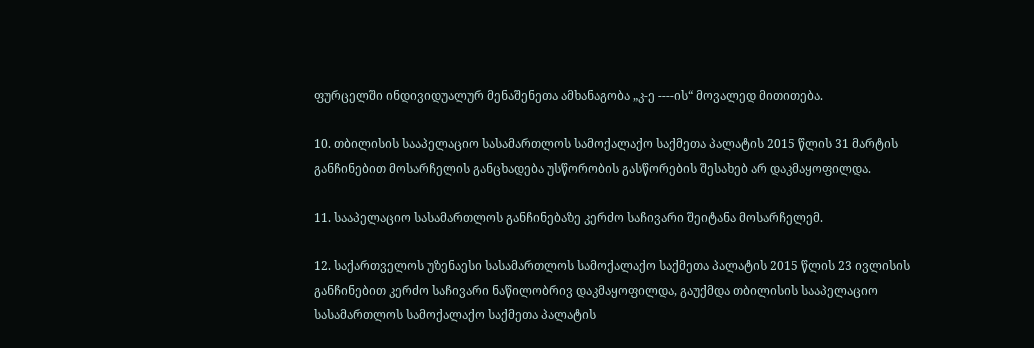ფურცელში ინდივიდუალურ მენაშენეთა ამხანაგობა „კ-ე ----ის“ მოვალედ მითითება.

10. თბილისის სააპელაციო სასამართლოს სამოქალაქო საქმეთა პალატის 2015 წლის 31 მარტის განჩინებით მოსარჩელის განცხადება უსწორობის გასწორების შესახებ არ დაკმაყოფილდა.

11. სააპელაციო სასამართლოს განჩინებაზე კერძო საჩივარი შეიტანა მოსარჩელემ.

12. საქართველოს უზენაესი სასამართლოს სამოქალაქო საქმეთა პალატის 2015 წლის 23 ივლისის განჩინებით კერძო საჩივარი ნაწილობრივ დაკმაყოფილდა, გაუქმდა თბილისის სააპელაციო სასამართლოს სამოქალაქო საქმეთა პალატის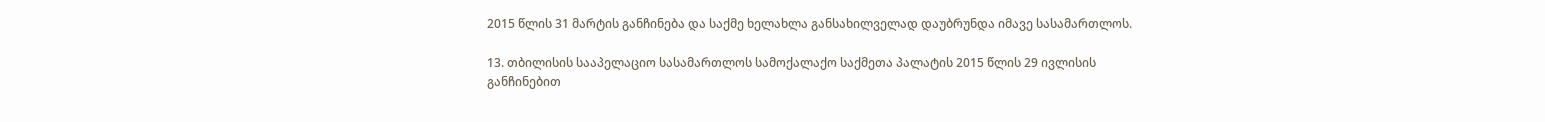2015 წლის 31 მარტის განჩინება და საქმე ხელახლა განსახილველად დაუბრუნდა იმავე სასამართლოს.

13. თბილისის სააპელაციო სასამართლოს სამოქალაქო საქმეთა პალატის 2015 წლის 29 ივლისის განჩინებით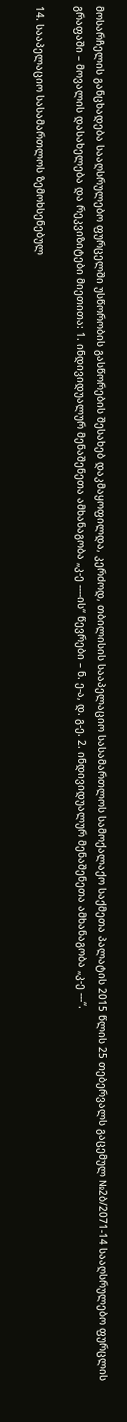მოსარჩელის განცხადება სააღსრულებო ფურცელში უსწორობის გასწორების შესახებ დაკმაყოფილდა, კერძოდ, თბილისის სააპელაციო სასამართლოს სამოქალაქო საქმეთა პალატის 2015 წლის 25 თებერვალს გაცემულ №2ბ/2071-14 სააღსრულებო ფურცლის გრაფაში – მოვალის დასახელება და რეკვიზიტები მიეთითა: 1. ინდივიდუალურ მენაშენეთა ამხანაგობა „კ-ე ----ის“ წევრები – ნ. ე-ა, დ. გ-ე. 2. ინდივიდუალურ მენაშენეთა ამხანაგობა „კ-ე ---“.

14. სააპელაციო სასამართლოს ზემოხსენებულ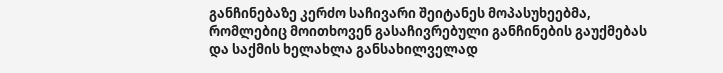განჩინებაზე კერძო საჩივარი შეიტანეს მოპასუხეებმა, რომლებიც მოითხოვენ გასაჩივრებული განჩინების გაუქმებას და საქმის ხელახლა განსახილველად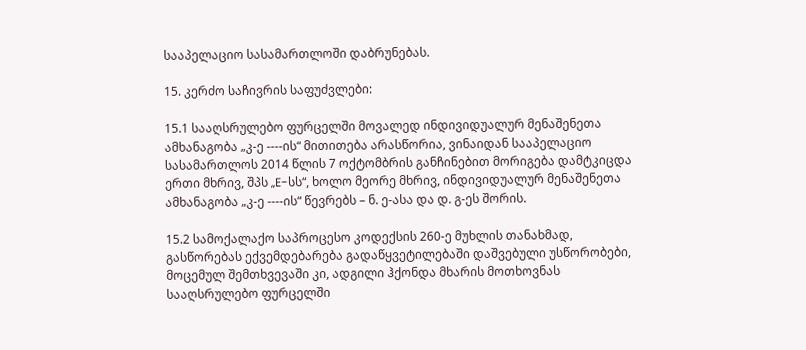სააპელაციო სასამართლოში დაბრუნებას.

15. კერძო საჩივრის საფუძვლები:

15.1 სააღსრულებო ფურცელში მოვალედ ინდივიდუალურ მენაშენეთა ამხანაგობა „კ-ე ----ის“ მითითება არასწორია, ვინაიდან სააპელაციო სასამართლოს 2014 წლის 7 ოქტომბრის განჩინებით მორიგება დამტკიცდა ერთი მხრივ, შპს „E-სს“, ხოლო მეორე მხრივ, ინდივიდუალურ მენაშენეთა ამხანაგობა „კ-ე ----ის“ წევრებს – ნ. ე-ასა და დ. გ-ეს შორის.

15.2 სამოქალაქო საპროცესო კოდექსის 260-ე მუხლის თანახმად, გასწორებას ექვემდებარება გადაწყვეტილებაში დაშვებული უსწორობები, მოცემულ შემთხვევაში კი, ადგილი ჰქონდა მხარის მოთხოვნას სააღსრულებო ფურცელში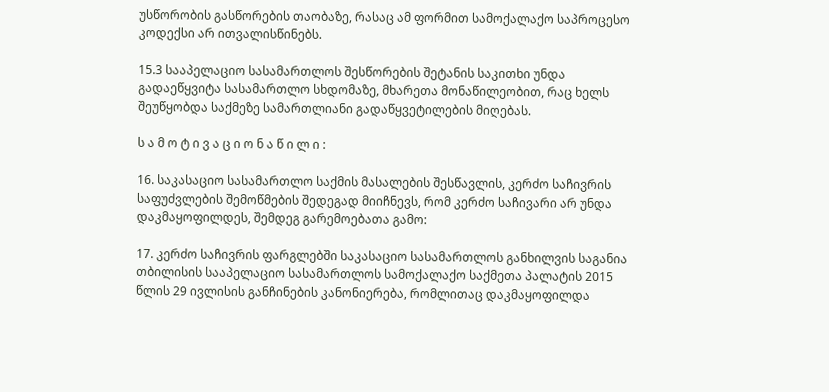უსწორობის გასწორების თაობაზე, რასაც ამ ფორმით სამოქალაქო საპროცესო კოდექსი არ ითვალისწინებს.

15.3 სააპელაციო სასამართლოს შესწორების შეტანის საკითხი უნდა გადაეწყვიტა სასამართლო სხდომაზე, მხარეთა მონაწილეობით, რაც ხელს შეუწყობდა საქმეზე სამართლიანი გადაწყვეტილების მიღებას.

ს ა მ ო ტ ი ვ ა ც ი ო ნ ა წ ი ლ ი :

16. საკასაციო სასამართლო საქმის მასალების შესწავლის, კერძო საჩივრის საფუძვლების შემოწმების შედეგად მიიჩნევს, რომ კერძო საჩივარი არ უნდა დაკმაყოფილდეს, შემდეგ გარემოებათა გამო:

17. კერძო საჩივრის ფარგლებში საკასაციო სასამართლოს განხილვის საგანია თბილისის სააპელაციო სასამართლოს სამოქალაქო საქმეთა პალატის 2015 წლის 29 ივლისის განჩინების კანონიერება, რომლითაც დაკმაყოფილდა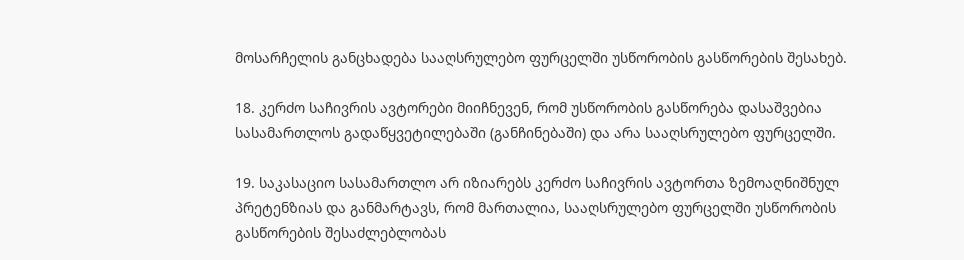მოსარჩელის განცხადება სააღსრულებო ფურცელში უსწორობის გასწორების შესახებ.

18. კერძო საჩივრის ავტორები მიიჩნევენ, რომ უსწორობის გასწორება დასაშვებია სასამართლოს გადაწყვეტილებაში (განჩინებაში) და არა სააღსრულებო ფურცელში.

19. საკასაციო სასამართლო არ იზიარებს კერძო საჩივრის ავტორთა ზემოაღნიშნულ პრეტენზიას და განმარტავს, რომ მართალია, სააღსრულებო ფურცელში უსწორობის გასწორების შესაძლებლობას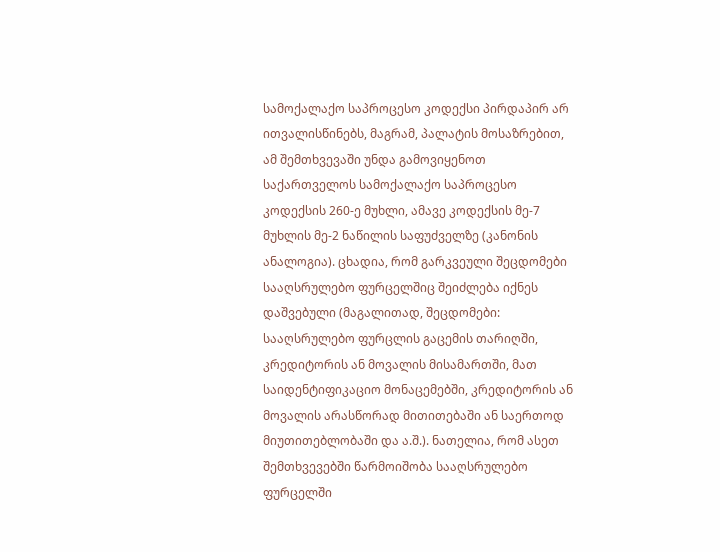სამოქალაქო საპროცესო კოდექსი პირდაპირ არ ითვალისწინებს, მაგრამ, პალატის მოსაზრებით, ამ შემთხვევაში უნდა გამოვიყენოთ საქართველოს სამოქალაქო საპროცესო კოდექსის 260-ე მუხლი, ამავე კოდექსის მე-7 მუხლის მე-2 ნაწილის საფუძველზე (კანონის ანალოგია). ცხადია, რომ გარკვეული შეცდომები სააღსრულებო ფურცელშიც შეიძლება იქნეს დაშვებული (მაგალითად, შეცდომები: სააღსრულებო ფურცლის გაცემის თარიღში, კრედიტორის ან მოვალის მისამართში, მათ საიდენტიფიკაციო მონაცემებში, კრედიტორის ან მოვალის არასწორად მითითებაში ან საერთოდ მიუთითებლობაში და ა.შ.). ნათელია, რომ ასეთ შემთხვევებში წარმოიშობა სააღსრულებო ფურცელში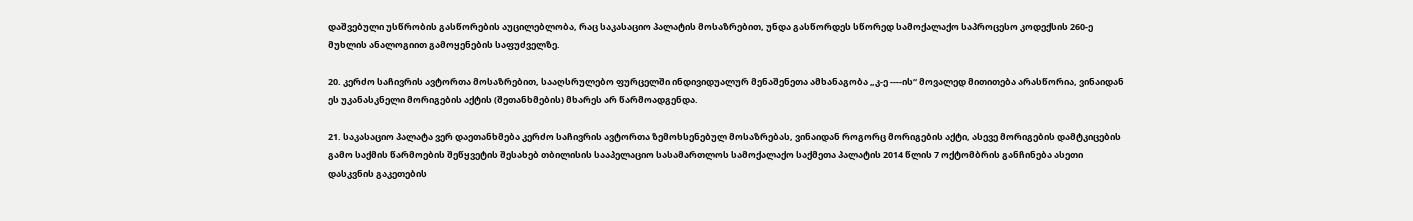დაშვებული უსწრობის გასწორების აუცილებლობა, რაც საკასაციო პალატის მოსაზრებით, უნდა გასწორდეს სწორედ სამოქალაქო საპროცესო კოდექსის 260-ე მუხლის ანალოგიით გამოყენების საფუძველზე.

20. კერძო საჩივრის ავტორთა მოსაზრებით, სააღსრულებო ფურცელში ინდივიდუალურ მენაშენეთა ამხანაგობა „კ-ე ----ის“ მოვალედ მითითება არასწორია, ვინაიდან ეს უკანასკნელი მორიგების აქტის (შეთანხმების) მხარეს არ წარმოადგენდა.

21. საკასაციო პალატა ვერ დაეთანხმება კერძო საჩივრის ავტორთა ზემოხსენებულ მოსაზრებას, ვინაიდან როგორც მორიგების აქტი, ასევე მორიგების დამტკიცების გამო საქმის წარმოების შეწყვეტის შესახებ თბილისის სააპელაციო სასამართლოს სამოქალაქო საქმეთა პალატის 2014 წლის 7 ოქტომბრის განჩინება ასეთი დასკვნის გაკეთების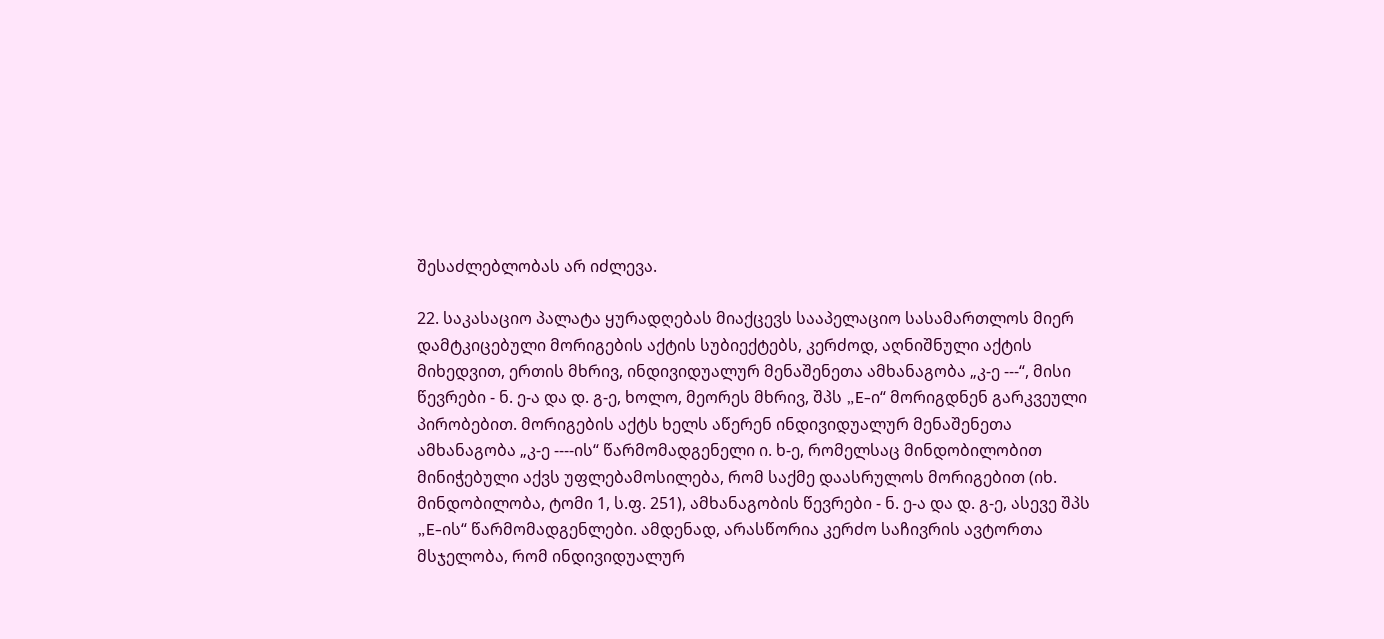შესაძლებლობას არ იძლევა.

22. საკასაციო პალატა ყურადღებას მიაქცევს სააპელაციო სასამართლოს მიერ დამტკიცებული მორიგების აქტის სუბიექტებს, კერძოდ, აღნიშნული აქტის მიხედვით, ერთის მხრივ, ინდივიდუალურ მენაშენეთა ამხანაგობა „კ-ე ---“, მისი წევრები - ნ. ე-ა და დ. გ-ე, ხოლო, მეორეს მხრივ, შპს „E-ი“ მორიგდნენ გარკვეული პირობებით. მორიგების აქტს ხელს აწერენ ინდივიდუალურ მენაშენეთა ამხანაგობა „კ-ე ----ის“ წარმომადგენელი ი. ხ-ე, რომელსაც მინდობილობით მინიჭებული აქვს უფლებამოსილება, რომ საქმე დაასრულოს მორიგებით (იხ. მინდობილობა, ტომი 1, ს.ფ. 251), ამხანაგობის წევრები - ნ. ე-ა და დ. გ-ე, ასევე შპს „E-ის“ წარმომადგენლები. ამდენად, არასწორია კერძო საჩივრის ავტორთა მსჯელობა, რომ ინდივიდუალურ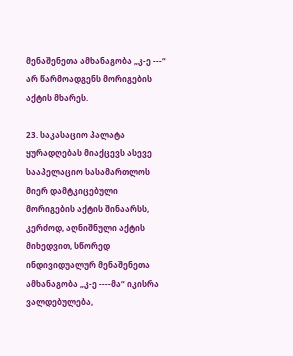მენაშენეთა ამხანაგობა „კ-ე ---“ არ წარმოადგენს მორიგების აქტის მხარეს.

23. საკასაციო პალატა ყურადღებას მიაქცევს ასევე სააპელაციო სასამართლოს მიერ დამტკიცებული მორიგების აქტის შინაარსს, კერძოდ, აღნიშნული აქტის მიხედვით, სწორედ ინდივიდუალურ მენაშენეთა ამხანაგობა „კ-ე ----მა“ იკისრა ვალდებულება,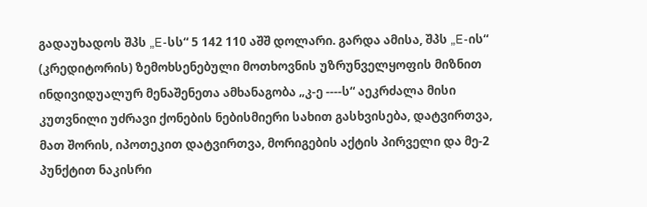გადაუხადოს შპს „E-სს“ 5 142 110 აშშ დოლარი. გარდა ამისა, შპს „E-ის“ (კრედიტორის) ზემოხსენებული მოთხოვნის უზრუნველყოფის მიზნით ინდივიდუალურ მენაშენეთა ამხანაგობა „კ-ე ----ს“ აეკრძალა მისი კუთვნილი უძრავი ქონების ნებისმიერი სახით გასხვისება, დატვირთვა, მათ შორის, იპოთეკით დატვირთვა, მორიგების აქტის პირველი და მე-2 პუნქტით ნაკისრი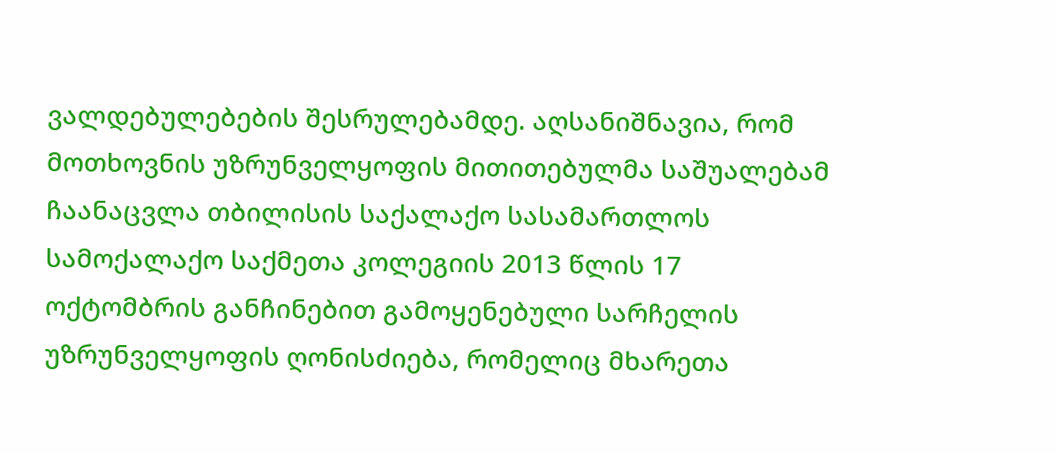ვალდებულებების შესრულებამდე. აღსანიშნავია, რომ მოთხოვნის უზრუნველყოფის მითითებულმა საშუალებამ ჩაანაცვლა თბილისის საქალაქო სასამართლოს სამოქალაქო საქმეთა კოლეგიის 2013 წლის 17 ოქტომბრის განჩინებით გამოყენებული სარჩელის უზრუნველყოფის ღონისძიება, რომელიც მხარეთა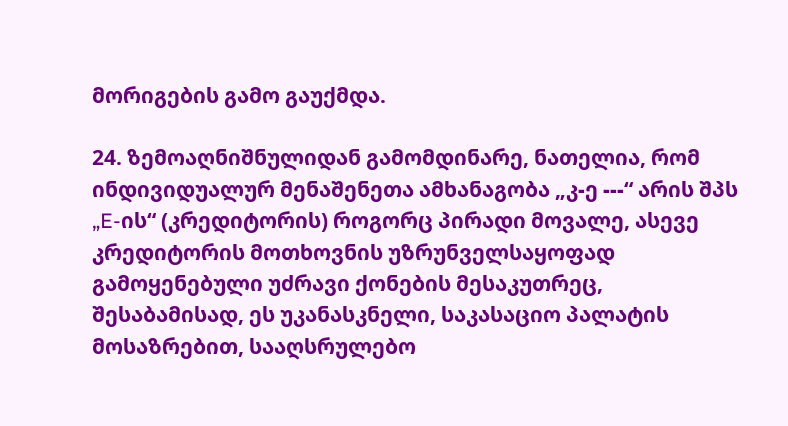მორიგების გამო გაუქმდა.

24. ზემოაღნიშნულიდან გამომდინარე, ნათელია, რომ ინდივიდუალურ მენაშენეთა ამხანაგობა „კ-ე ---“ არის შპს „E-ის“ (კრედიტორის) როგორც პირადი მოვალე, ასევე კრედიტორის მოთხოვნის უზრუნველსაყოფად გამოყენებული უძრავი ქონების მესაკუთრეც, შესაბამისად, ეს უკანასკნელი, საკასაციო პალატის მოსაზრებით, სააღსრულებო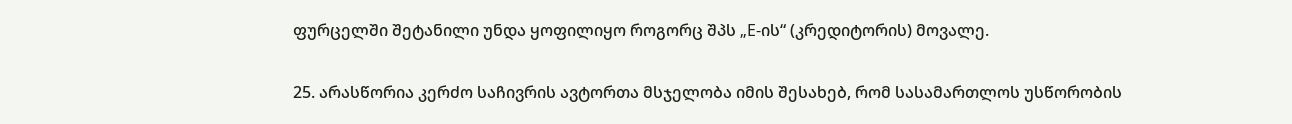ფურცელში შეტანილი უნდა ყოფილიყო როგორც შპს „E-ის“ (კრედიტორის) მოვალე.

25. არასწორია კერძო საჩივრის ავტორთა მსჯელობა იმის შესახებ, რომ სასამართლოს უსწორობის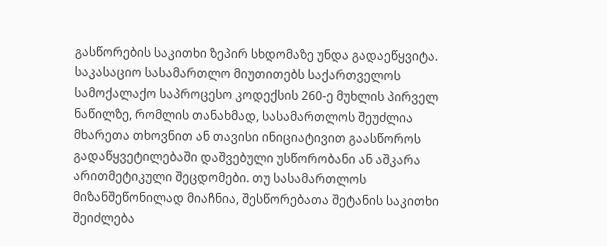გასწორების საკითხი ზეპირ სხდომაზე უნდა გადაეწყვიტა. საკასაციო სასამართლო მიუთითებს საქართველოს სამოქალაქო საპროცესო კოდექსის 260-ე მუხლის პირველ ნაწილზე, რომლის თანახმად, სასამართლოს შეუძლია მხარეთა თხოვნით ან თავისი ინიციატივით გაასწოროს გადაწყვეტილებაში დაშვებული უსწორობანი ან აშკარა არითმეტიკული შეცდომები. თუ სასამართლოს მიზანშეწონილად მიაჩნია, შესწორებათა შეტანის საკითხი შეიძლება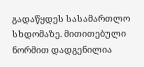გადაწყდეს სასამართლო სხდომაზე. მითითებული ნორმით დადგენილია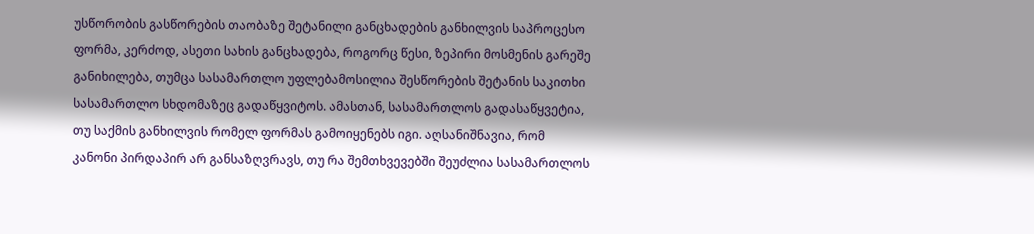უსწორობის გასწორების თაობაზე შეტანილი განცხადების განხილვის საპროცესო ფორმა, კერძოდ, ასეთი სახის განცხადება, როგორც წესი, ზეპირი მოსმენის გარეშე განიხილება, თუმცა სასამართლო უფლებამოსილია შესწორების შეტანის საკითხი სასამართლო სხდომაზეც გადაწყვიტოს. ამასთან, სასამართლოს გადასაწყვეტია, თუ საქმის განხილვის რომელ ფორმას გამოიყენებს იგი. აღსანიშნავია, რომ კანონი პირდაპირ არ განსაზღვრავს, თუ რა შემთხვევებში შეუძლია სასამართლოს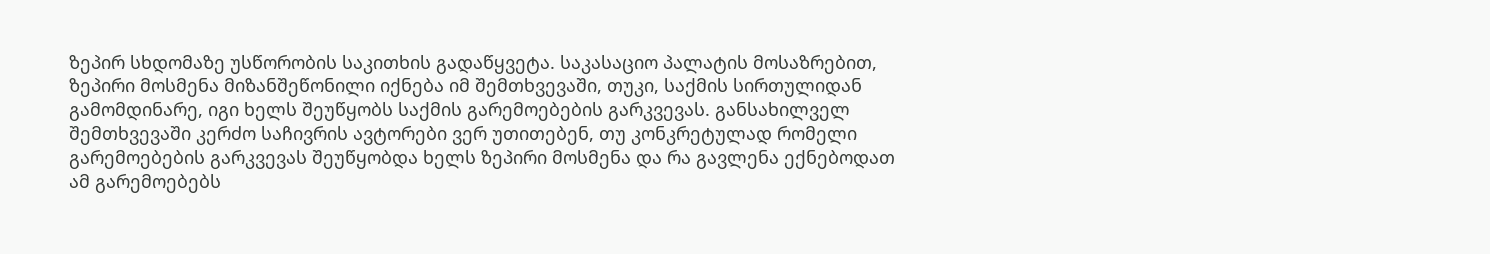ზეპირ სხდომაზე უსწორობის საკითხის გადაწყვეტა. საკასაციო პალატის მოსაზრებით, ზეპირი მოსმენა მიზანშეწონილი იქნება იმ შემთხვევაში, თუკი, საქმის სირთულიდან გამომდინარე, იგი ხელს შეუწყობს საქმის გარემოებების გარკვევას. განსახილველ შემთხვევაში კერძო საჩივრის ავტორები ვერ უთითებენ, თუ კონკრეტულად რომელი გარემოებების გარკვევას შეუწყობდა ხელს ზეპირი მოსმენა და რა გავლენა ექნებოდათ ამ გარემოებებს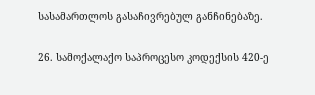სასამართლოს გასაჩივრებულ განჩინებაზე.

26. სამოქალაქო საპროცესო კოდექსის 420-ე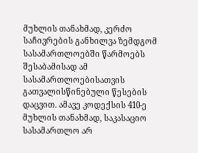მუხლის თანახმად, კერძო საჩივრების განხილვა ზემდგომ სასამართლოებში წარმოებს შესაბამისად ამ სასამართლოებისათვის გათვალისწინებული წესების დაცვით. ამავე კოდექსის 410-ე მუხლის თანახმად, საკასაციო სასამართლო არ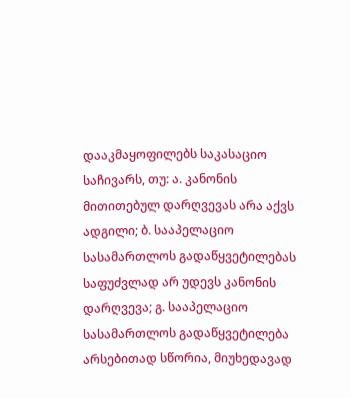დააკმაყოფილებს საკასაციო საჩივარს, თუ: ა. კანონის მითითებულ დარღვევას არა აქვს ადგილი; ბ. სააპელაციო სასამართლოს გადაწყვეტილებას საფუძვლად არ უდევს კანონის დარღვევა; გ. სააპელაციო სასამართლოს გადაწყვეტილება არსებითად სწორია, მიუხედავად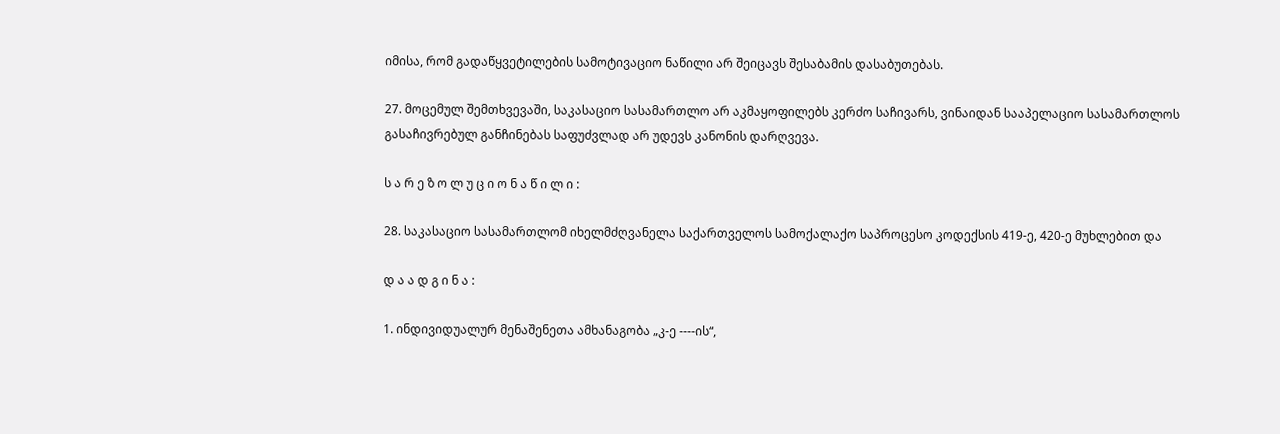იმისა, რომ გადაწყვეტილების სამოტივაციო ნაწილი არ შეიცავს შესაბამის დასაბუთებას.

27. მოცემულ შემთხვევაში, საკასაციო სასამართლო არ აკმაყოფილებს კერძო საჩივარს, ვინაიდან სააპელაციო სასამართლოს გასაჩივრებულ განჩინებას საფუძვლად არ უდევს კანონის დარღვევა.

ს ა რ ე ზ ო ლ უ ც ი ო ნ ა წ ი ლ ი :

28. საკასაციო სასამართლომ იხელმძღვანელა საქართველოს სამოქალაქო საპროცესო კოდექსის 419-ე, 420-ე მუხლებით და

დ ა ა დ გ ი ნ ა :

1. ინდივიდუალურ მენაშენეთა ამხანაგობა „კ-ე ----ის“,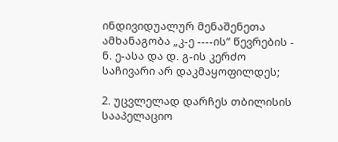ინდივიდუალურ მენაშენეთა ამხანაგობა „კ-ე ----ის“ წევრების - ნ. ე-ასა და დ. გ-ის კერძო საჩივარი არ დაკმაყოფილდეს;

2. უცვლელად დარჩეს თბილისის სააპელაციო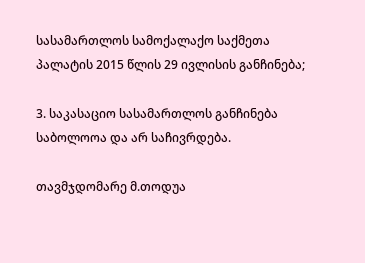სასამართლოს სამოქალაქო საქმეთა პალატის 2015 წლის 29 ივლისის განჩინება;

3. საკასაციო სასამართლოს განჩინება საბოლოოა და არ საჩივრდება.

თავმჯდომარე მ.თოდუა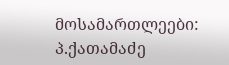მოსამართლეები: პ.ქათამაძე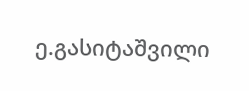ე.გასიტაშვილი